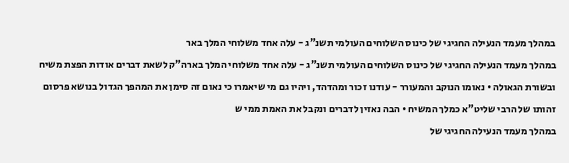במהלך מעמד הנעילה החגיגי של כינוס השלוחים העולמי תשנ”ג - עלה אחד משלוחי המלך באר
במהלך מעמד הנעילה החגיגי של כינוס השלוחים העולמי תשנ”ג - עלה אחד משלוחי המלך בארה”ק לשאת דברים אודות הפצת משיח ובשורת הגאולה • נאומו הנוקב והמעורר - עודנו זכור ומהדהד, ויהיו גם מי שיאמרו כי נאום זה סימן את המהפך הגדול בנושא פרסום זהותו של הרבי שליט”א כמלך המשיח • הבה נאזין לדברים ונקבל את האמת ממי ש
במהלך מעמד הנעילה החגיגי של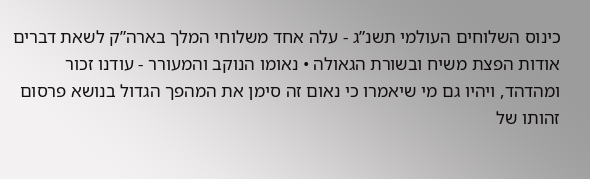כינוס השלוחים העולמי תשנ”ג - עלה אחד משלוחי המלך בארה”ק לשאת דברים אודות הפצת משיח ובשורת הגאולה • נאומו הנוקב והמעורר - עודנו זכור ומהדהד, ויהיו גם מי שיאמרו כי נאום זה סימן את המהפך הגדול בנושא פרסום זהותו של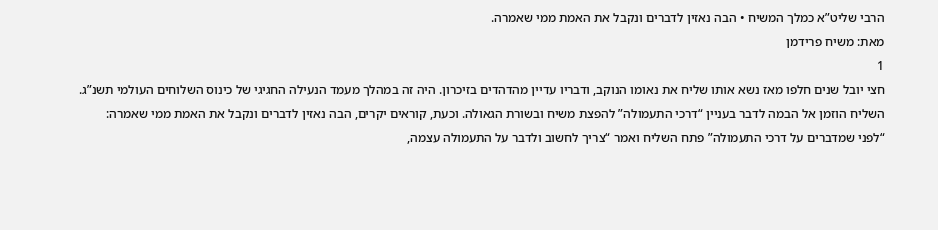הרבי שליט”א כמלך המשיח • הבה נאזין לדברים ונקבל את האמת ממי שאמרה.
מאת: משיח פרידמן
1
חצי יובל שנים חלפו מאז נשא אותו שליח את נאומו הנוקב, ודבריו עדיין מהדהדים בזיכרון. היה זה במהלך מעמד הנעילה החגיגי של כינוס השלוחים העולמי תשנ”ג. השליח הוזמן אל הבמה לדבר בעניין “דרכי התעמולה” להפצת משיח ובשורת הגאולה. וכעת, קוראים יקרים, הבה נאזין לדברים ונקבל את האמת ממי שאמרה:
“לפני שמדברים על דרכי התעמולה” פתח השליח ואמר “צריך לחשוב ולדבר על התעמולה עצמה,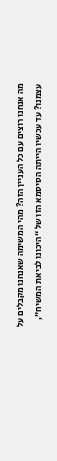מה אנחנו רוצים עם כל העניין הזה? מהי המשימה שאנחנו מקבלים על עצמנו? עד עכשיו הייתה הסיסמא הזו של “היכונו לביאת המשיח”,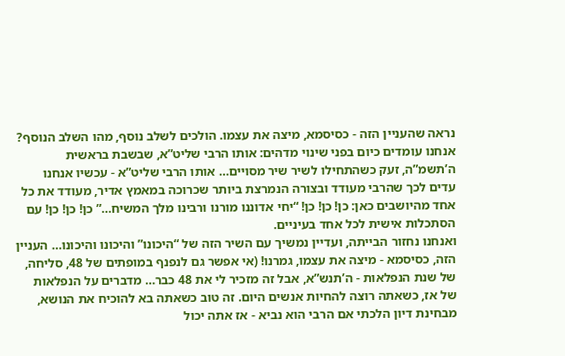נראה שהעניין הזה - כסיסמא, מיצה את עצמו. הולכים לשלב נוסף, מהו השלב הנוסף?
אנחנו עומדים כיום בפני שינוי מדהים: אותו הרבי שליט”א, שבשבת בראשית ה’תשמ”ה, זעק כשהתחילו לשיר שיר מסויים… אותו הרבי שליט”א - עכשיו אנחנו עדים לכך שהרבי מעודד ובצורה הנמרצת ביותר שכרוכה במאמץ אדיר, מעודד את כל אחד מהיושבים כאן: כן! כן! כן! “יחי אדוננו מורנו ורבינו מלך המשיח…” כן! כן! כן! עם הסתכלות אישית לכל אחד בעיניים.
ואנחנו נחזור הבייתה, ועדיין נמשיך עם השיר הזה של “היכונו” והיכונו והיכונו… העניין הזה, כסיסמא - מיצה את עצמו, גמרנו! (אי אפשר גם לנפנף במופתים של 48, סליחה, של שנת הנפלאות - ה’תנש”א, אבל זה מזכיר לי את 48 כבר… מדברים על הנפלאות של אז, כשאתה רוצה להחיות אנשים היום. זה טוב כשאתה בא להוכיח את הנושא, מבחינת דיון הלכתי אם הרבי הוא נביא - אז אתה יכול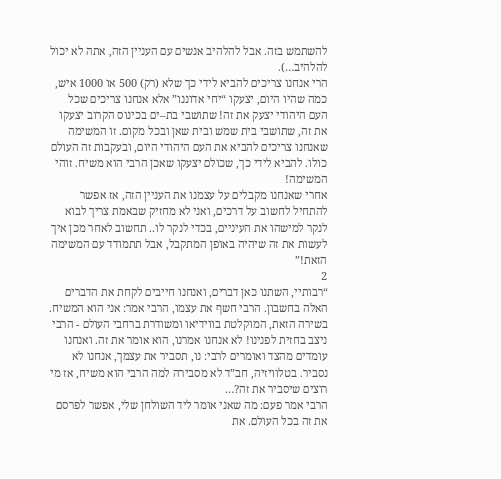להשתמש בזה. אבל להלהיב אנשים עם העניין הזה, אתה לא יכול להלהיב…).
הרי אנחנו צריכים להביא לידי כך שלא (רק) 500 או 1000 איש, כמה שהיו היום, יצעקו “יחי אדוננו” אלא אנחנו צריכים שכל העם היהודי יצעק את זה! שתושבי בת–ים בכינוס הקרוב יצעקו את זה, שתושבי בית שמש ובית שאן ובכל מקום. זו המשימה שאנחנו צריכים להביא את העם היהודי היום, ובעקבות זה העולם כולו. להביא לידי כך, שכולם יצעקו שאכן הרבי הוא משיח. זוהי המשימה!
אחרי שאנחנו מקבלים על עצמנו את העניין הזה, אז אפשר להתחיל לחשוב על דרכים, ואני לא מחזיק שבאמת צריך לבוא לנקר למישהו את העיניים, בכדי לנקר לו.. תחשוב לאחר מכן איך לעשות את זה שיהיה באופן המתקבל, אבל תתמודד עם המשימה הזאת!”
2
“רבותיי, השתנו כאן דברים, ואנחנו חייבים לקחת את הדברים האלה בחשבון. הרבי חשף את עצמו, הרבי אמר: אני הוא המשיח. בשירה הזאת, המוקלטת בווידיאו ומשודרת ברחבי העולם - הרבי ניצב בחזית לפנינו! לא אנחנו אמרנו, הוא אומר את זה. ואנחנו עומדים מהצד ואומרים לרבי: נו, תסביר את עצמך, אנחנו לא נסביר. בטלוויזיה, חב”ד לא מסבירה למה הרבי הוא משיח, אז מי רוצים שיסביר את זה?…
הרבי אמר פעם: מה שאני אומר ליד השולחן שלי, אפשר לפרסם את זה בכל העולם. את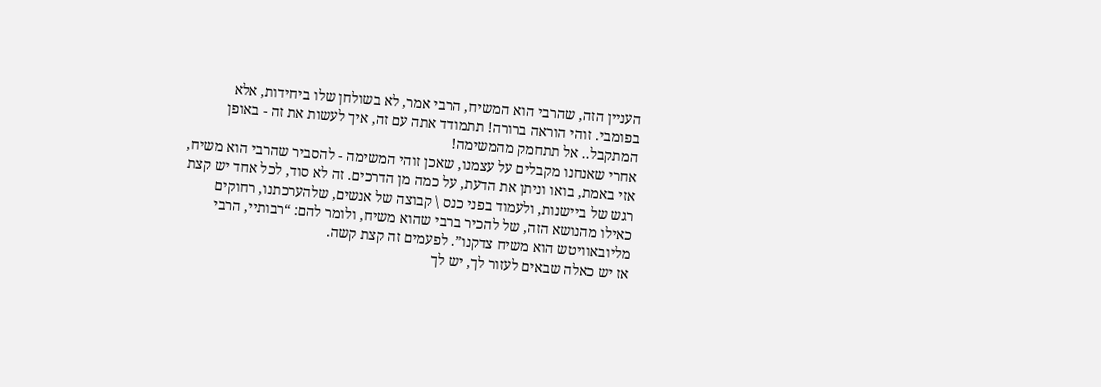העניין הזה, שהרבי הוא המשיח, הרבי אמר, לא בשולחן שלו ביחידות, אלא בפומבי. זוהי הוראה ברורה! תתמודד אתה עם זה, איך לעשות את זה - באופן המתקבל.. אל תתחמק מהמשימה!
אחרי שאנחנו מקבלים על עצמנו, שאכן זוהי המשימה - להסביר שהרבי הוא משיח, אזי באמת, בואו וניתן את הדעת, על כמה מן הדרכים. זה לא סוד, לכל אחד יש קצת רגש של ביישנות, ולעמוד בפני כנס \ קבוצה של אנשים, שלהערכתנו, רחוקים כאילו מהנושא הזה, של להכיר ברבי שהוא משיח, ולומר להם: “רבותיי, הרבי מליובאוויטש הוא משיח צדקנו”. לפעמים זה קצת קשה.
אז יש כאלה שבאים לעזור לך, יש לך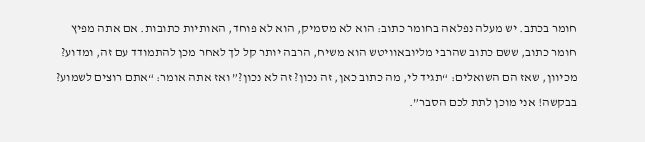חומר בכתב. יש מעלה נפלאה בחומר כתוב: הוא לא מסמיק, הוא לא פוחד, האותיות כתובות. אם אתה מפיץ חומר כתוב, ששם כתוב שהרבי מליובאוויטש הוא משיח, הרבה יותר קל לך לאחר מכן להתמודד עם זה, ומדוע? מכיוון, שאז הם השואלים: “תגיד לי, מה כתוב כאן, זה נכון? זה לא נכון?” ואז אתה אומר: “אתם רוצים לשמוע? בבקשה! אני מוכן לתת לכם הסבר”.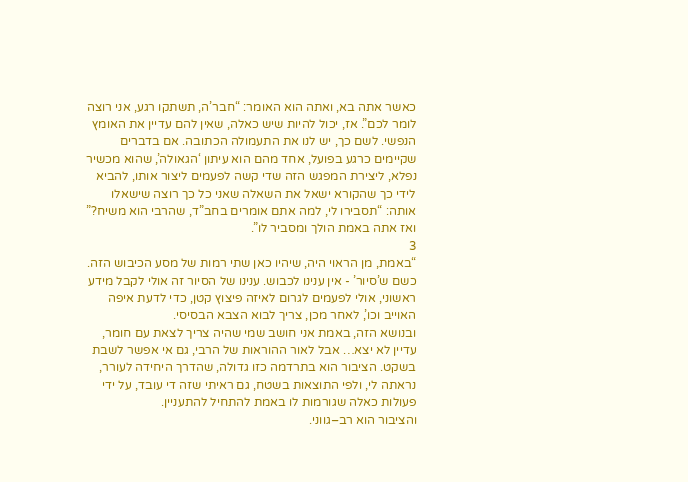כאשר אתה בא, ואתה הוא האומר: “חבר’ה, תשתקו רגע, אני רוצה לומר לכם”. אז, יכול להיות שיש כאלה, שאין להם עדיין את האומץ הנפשי. לשם כך, יש לנו את התעמולה הכתובה. אם בדברים שקיימים כרגע בפועל, אחד מהם הוא עיתון ‘הגאולה’, שהוא מכשיר נפלא, ליצירת המפגש הזה שדי קשה לפעמים ליצור אותו, להביא לידי כך שהקורא ישאל את השאלה שאני כל כך רוצה שישאלו אותה: “תסבירו לי, למה אתם אומרים בחב”ד, שהרבי הוא משיח?” ואז אתה באמת הולך ומסביר לו”.
3
“באמת, מן הראוי היה, שיהיו כאן שתי רמות של מסע הכיבוש הזה. כשם ש’סיור’ - אין ענינו לכבוש. ענינו של הסיור זה אולי לקבל מידע ראשוני, אולי לפעמים לגרום לאיזה פיצוץ קטן, כדי לדעת איפה האוייב וכו’, לאחר מכן, צריך לבוא הצבא הבסיסי.
ובנושא הזה, באמת אני חושב שמי שהיה צריך לצאת עם חומר, עדיין לא יצא… אבל לאור ההוראות של הרבי, גם אי אפשר לשבת בשקט. הציבור הוא בתרדמה כזו גדולה, שהדרך היחידה לעורר, נראתה לי, ולפי התוצאות בשטח, גם ראיתי שזה די עובד, על ידי פעולות כאלה שגורמות לו באמת להתחיל להתעניין.
והציבור הוא רב–גווני.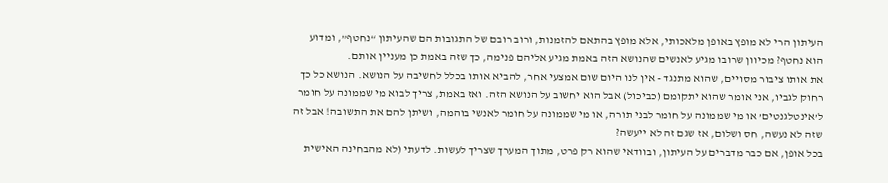העיתון הרי לא מופץ באופן מלאכותי, אלא מופץ בהתאם להזמנות, ורוב רובם של התגובות הם שהעיתון “נחטף”, ומדוע הוא נחטף? מכיוון שרובו מגיע לאנשים שהנושא הזה באמת מגיע אליהם פנימה, כך שזה באמת כן מעניין אותם.
את אותו ציבור מסויים, שהוא מתנגד - אין לנו היום שום אמצעי אחר, להביא אותו בכלל לחשיבה על הנושא. הנושא כל כך רחוק לגביו, אני אומר שהוא יתקומם (כביכול) אבל הוא יחשוב על הנושא הזה. ואז באמת, צריך לבוא מי שממונה על חומר ל’אינטלגנטים’ או מי שממונה על חומר לבני תורה, או מי שממונה על חומר לאנשי בוהמה, ושיתן להם את התשובה! אבל זה שזה לא נעשה, חס ושלום, אז שגם זה לא ייעשה?
בכל אופן, אם כבר מדברים על העיתון, ובוודאי שהוא רק פרט, מתוך המערך שצריך לעשות. לדעתי (לא מהבחינה האישית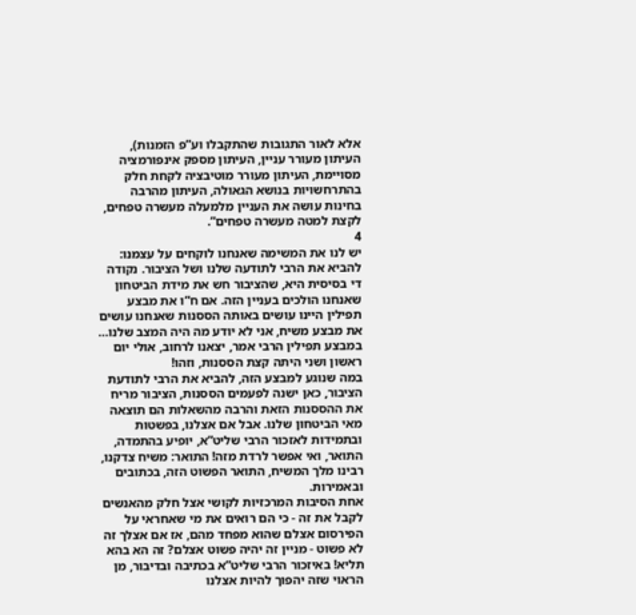אלא לאור התגובות שהתקבלו וע”פ הזמנות), העיתון מעורר עניין, העיתון מספק אינפורמציה מסויימת, העיתון מעורר מוטיבציה לקחת חלק בהתרחשויות בנושא הגאולה, העיתון מהרבה בחינות עושה את העניין מלמעלה מעשרה טפחים, לקצת למטה מעשרה טפחים”.
4
יש לנו את המשימה שאנחנו לוקחים על עצמנו: להביא את הרבי לתודעה שלנו ושל הציבור. נקודה די בסיסית היא, שהציבור חש את מידת הביטחון שאנחנו הולכים בעניין הזה. אם ח”ו את מבצע תפילין היינו עושים באותה הססנות שאנחנו עושים את מבצע משיח, אני לא יודע מה היה המצב שלנו… במבצע תפילין הרבי אמר, יצאנו לרחוב, אולי יום ראשון ושני היתה קצת הססנות, וזהו!
במה שנוגע למבצע הזה, להביא את הרבי לתודעת הציבור, כאן ישנה לפעמים הססנות, הציבור מריח את ההססנות הזאת והרבה מהשאלות הם תוצאה מאי הביטחון שלנו. אבל אם אצלנו, בפשטות ובתמידות לאזכור הרבי שליט”א, יופיע בהתמדה, התואר, ואי אפשר לרדת מזה! התואר: משיח צדקנו, רבינו מלך המשיח, התואר הפשוט הזה, בכתובים ובאמירות.
אחת הסיבות המרכזיות לקושי אצל חלק מהאנשים לקבל את זה - כי הם רואים את מי שאחראי על הפירסום אצלם שהוא מפחד מהם, אז אם אצלך זה לא פשוט - מניין זה יהיה פשוט אצלם? זה הא בהא תליא! באיזכור הרבי שליט”א בכתיבה ובדיבור, מן הראוי שזה יהפוך להיות אצלנו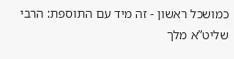כמושכל ראשון - זה מיד עם התוספת: הרבי שליט”א מלך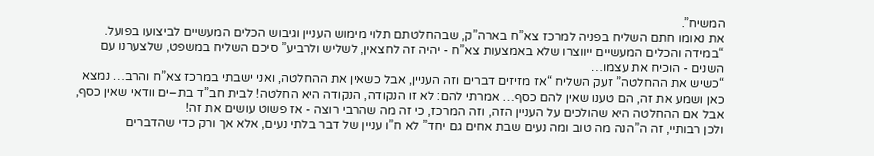המשיח”.
את נאומו חתם השליח בפניה למרכז צא”ח בארה”ק, שבהחלטתם תלוי מימוש העניין וגיבוש הכלים המעשיים לביצועו בפועל. “במידה והכלים המעשיים ייווצרו שלא באמצעות צא”ח - יהיה זה לחצאין, לשליש ולרביע” סיכם השליח במשפט, שלצערנו עם השנים - הוכיח את עצמו…
“כשיש את ההחלטה” זעק השליח “אז מזיזים דברים וזה העניין, אבל כשאין את ההחלטה, ואני ישבתי במרכז צא”ח והרב… נמצא כאן ושמע את זה, הם טענו שאין להם כסף… אמרתי להם: לא זו הנקודה, הנקודה היא החלטה! לבית חב”ד בת–ים וודאי שאין כסף, אבל אם ההחלטה היא שהולכים על העניין הזה, וזה המרכז, כי זה מה שהרבי רוצה - אז פשוט עושים את זה!
ולכן רבותיי, זה ה”הנה מה טוב ומה נעים שבת אחים גם יחד” לא ח”ו עניין של דבר בלתי נעים, אלא אך ורק כדי שהדברים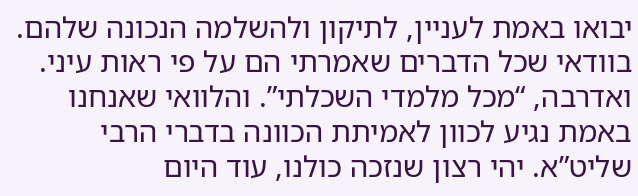יבואו באמת לעניין, לתיקון ולהשלמה הנכונה שלהם. בוודאי שכל הדברים שאמרתי הם על פי ראות עיני. ואדרבה, “מכל מלמדי השכלתי”. והלוואי שאנחנו באמת נגיע לכוון לאמיתת הכוונה בדברי הרבי שליט”א. יהי רצון שנזכה כולנו, עוד היום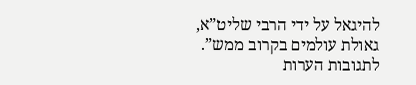להיגאל על ידי הרבי שליט”א, גאולת עולמים בקרוב ממש”.
לתגובות הערות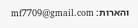והארות: mf7709@gmail.com